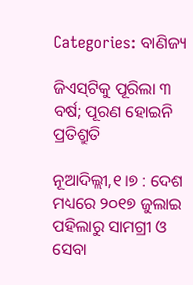Categories: ବାଣିଜ୍ୟ

ଜିଏସ୍‌ଟିକୁ ପୂରିଲା ୩ ବର୍ଷ; ପୂରଣ ହୋଇନି ପ୍ରତିଶ୍ରୁତି

ନୂଆଦିଲ୍ଲୀ,୧।୭ : ଦେଶ ମଧ୍ୟରେ ୨୦୧୭ ଜୁଲାଇ ପହିଲାରୁ ସାମଗ୍ରୀ ଓ ସେବା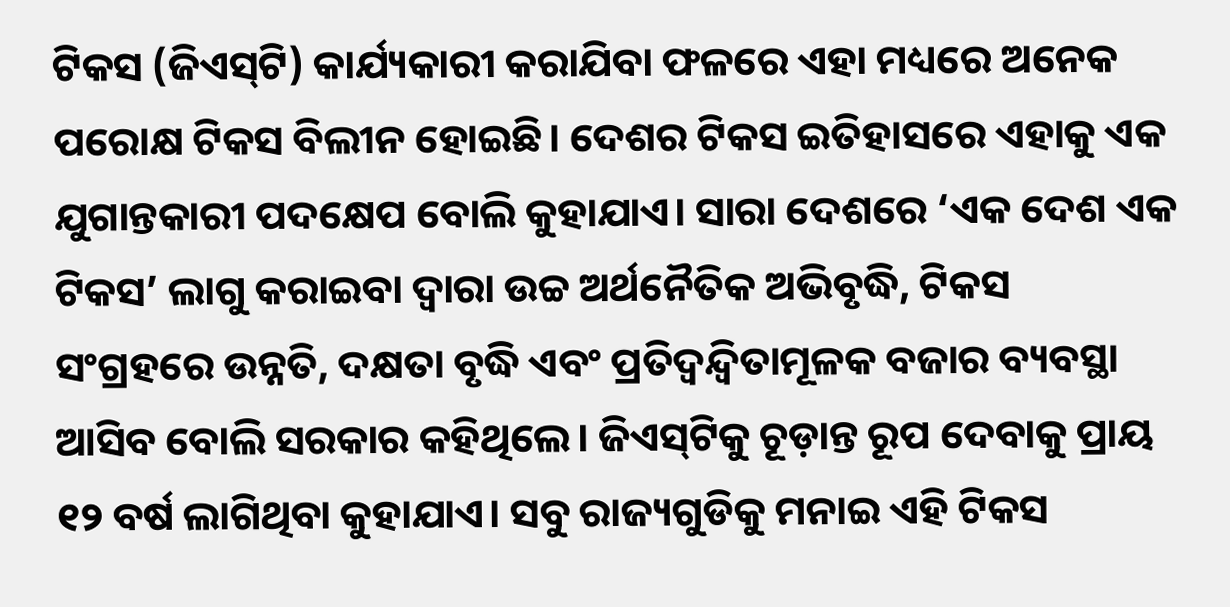ଟିକସ (ଜିଏସ୍‌ଟି) କାର୍ଯ୍ୟକାରୀ କରାଯିବା ଫଳରେ ଏହା ମଧ୍ୟରେ ଅନେକ ପରୋକ୍ଷ ଟିକସ ବିଲୀନ ହୋଇଛି। ଦେଶର ଟିକସ ଇତିହାସରେ ଏହାକୁ ଏକ ଯୁଗାନ୍ତକାରୀ ପଦକ୍ଷେପ ବୋଲି କୁହାଯାଏ। ସାରା ଦେଶରେ ‘ଏକ ଦେଶ ଏକ ଟିକସ’ ଲାଗୁ କରାଇବା ଦ୍ୱାରା ଉଚ୍ଚ ଅର୍ଥନୈତିକ ଅଭିବୃଦ୍ଧି, ଟିକସ ସଂଗ୍ରହରେ ଉନ୍ନତି, ଦକ୍ଷତା ବୃଦ୍ଧି ଏବଂ ପ୍ରତିଦ୍ୱନ୍ଦ୍ୱିତାମୂଳକ ବଜାର ବ୍ୟବସ୍ଥା ଆସିବ ବୋଲି ସରକାର କହିଥିଲେ। ଜିଏସ୍‌ଟିକୁ ଚୂଡ଼ାନ୍ତ ରୂପ ଦେବାକୁ ପ୍ରାୟ ୧୨ ବର୍ଷ ଲାଗିଥିବା କୁହାଯାଏ। ସବୁ ରାଜ୍ୟଗୁଡିକୁ ମନାଇ ଏହି ଟିକସ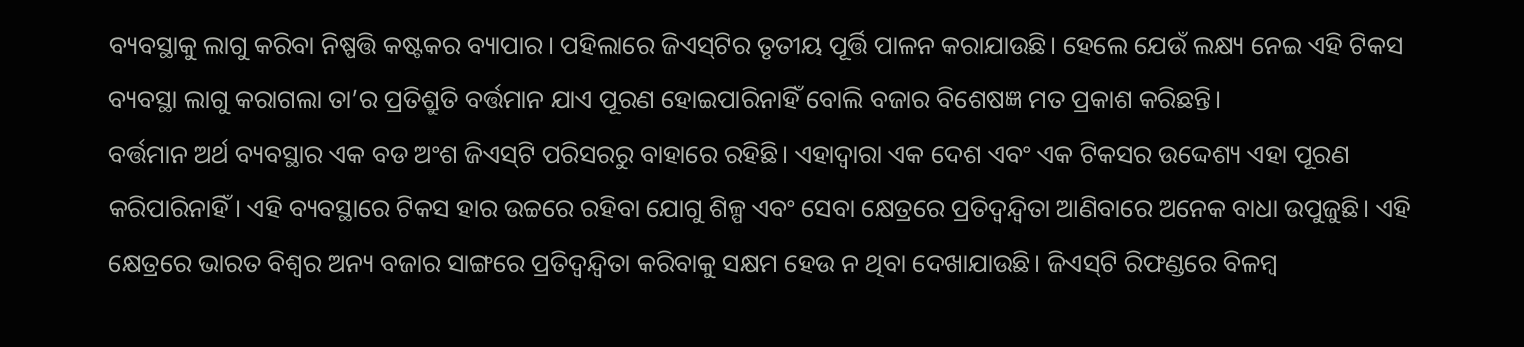ବ୍ୟବସ୍ଥାକୁ ଲାଗୁ କରିବା ନିଷ୍ପତ୍ତି କଷ୍ଟକର ବ୍ୟାପାର। ପହିଲାରେ ଜିଏସ୍‌ଟିର ତୃତୀୟ ପୂର୍ତ୍ତି ପାଳନ କରାଯାଉଛି। ହେଲେ ଯେଉଁ ଲକ୍ଷ୍ୟ ନେଇ ଏହି ଟିକସ ବ୍ୟବସ୍ଥା ଲାଗୁ କରାଗଲା ତା’ର ପ୍ରତିଶ୍ରୁତି ବର୍ତ୍ତମାନ ଯାଏ ପୂରଣ ହୋଇପାରିନାହିଁ ବୋଲି ବଜାର ବିଶେଷଜ୍ଞ ମତ ପ୍ରକାଶ କରିଛନ୍ତି।
ବର୍ତ୍ତମାନ ଅର୍ଥ ବ୍ୟବସ୍ଥାର ଏକ ବଡ ଅଂଶ ଜିଏସ୍‌ଟି ପରିସରରୁ ବାହାରେ ରହିଛି। ଏହାଦ୍ୱାରା ଏକ ଦେଶ ଏବଂ ଏକ ଟିକସର ଉଦ୍ଦେଶ୍ୟ ଏହା ପୂରଣ କରିପାରିନାହିଁ। ଏହି ବ୍ୟବସ୍ଥାରେ ଟିକସ ହାର ଉଚ୍ଚରେ ରହିବା ଯୋଗୁ ଶିଳ୍ପ ଏବଂ ସେବା କ୍ଷେତ୍ରରେ ପ୍ରତିଦ୍ୱନ୍ଦ୍ୱିତା ଆଣିବାରେ ଅନେକ ବାଧା ଉପୁଜୁଛି। ଏହି କ୍ଷେତ୍ରରେ ଭାରତ ବିଶ୍ୱର ଅନ୍ୟ ବଜାର ସାଙ୍ଗରେ ପ୍ରତିଦ୍ୱନ୍ଦ୍ୱିତା କରିବାକୁ ସକ୍ଷମ ହେଉ ନ ଥିବା ଦେଖାଯାଉଛି। ଜିଏସ୍‌ଟି ରିଫଣ୍ଡରେ ବିଳମ୍ବ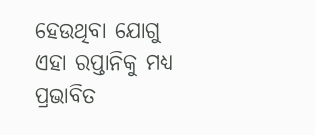ହେଉଥିବା ଯୋଗୁ ଏହା ରପ୍ତାନିକୁ ମଧ୍ୟ ପ୍ରଭାବିତ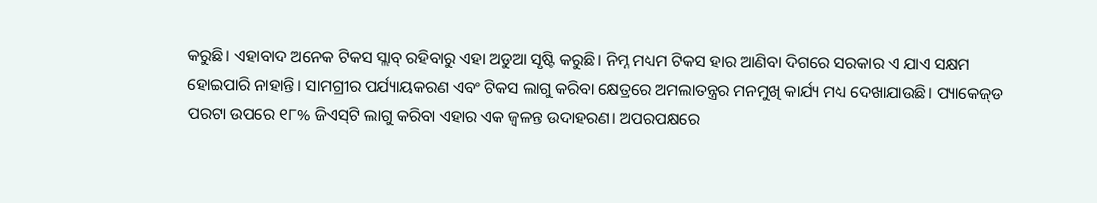କରୁଛି। ଏହାବାଦ ଅନେକ ଟିକସ ସ୍ଲାବ୍‌ ରହିବାରୁ ଏହା ଅଡୁଆ ସୃଷ୍ଟି କରୁଛି। ନିମ୍ନ ମଧ୍ୟମ ଟିକସ ହାର ଆଣିବା ଦିଗରେ ସରକାର ଏ ଯାଏ ସକ୍ଷମ ହୋଇପାରି ନାହାନ୍ତି। ସାମଗ୍ରୀର ପର୍ଯ୍ୟାୟକରଣ ଏବଂ ଟିକସ ଲାଗୁ କରିବା କ୍ଷେତ୍ରରେ ଅମଲାତନ୍ତ୍ରର ମନମୁଖି କାର୍ଯ୍ୟ ମଧ୍ୟ ଦେଖାଯାଉଛି। ପ୍ୟାକେଜ୍‌ଡ ପରଟା ଉପରେ ୧୮% ଜିଏସ୍‌ଟି ଲାଗୁ କରିବା ଏହାର ଏକ ଜ୍ୱଳନ୍ତ ଉଦାହରଣ। ଅପରପକ୍ଷରେ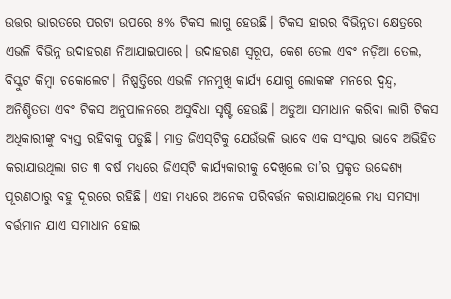ଉତ୍ତର ଭାରତରେ ପରଟା ଉପରେ ୫% ଟିକସ ଲାଗୁ ହେଉଛି। ଟିକସ ହାରର ବିଭିନ୍ନତା କ୍ଷେତ୍ରରେ ଏଭଳି ବିଭିନ୍ନ ଉଦାହରଣ ନିଆଯାଇପାରେ। ଉଦାହରଣ ସ୍ବରୂପ, କେଶ ତେଲ ଏବଂ ନଡ଼ିଆ ତେଲ, ବିସ୍କୁଟ କିମ୍ବା ଚକୋଲେଟ। ନିଷ୍ପତ୍ତିରେ ଏଭଳି ମନମୁଖି କାର୍ଯ୍ୟ ଯୋଗୁ ଲୋକଙ୍କ ମନରେ ଦ୍ୱନ୍ଦ୍ୱ, ଅନିଶ୍ଚିତତା ଏବଂ ଟିକସ ଅନୁପାଳନରେ ଅସୁବିଧା ସୃଷ୍ଟି ହେଉଛି। ଅଡୁଆ ସମାଧାନ କରିବା ଲାଗି ଟିକସ ଅଧିକାରୀଙ୍କୁ ବ୍ୟସ୍ତ ରହିବାକୁ ପଡୁଛି। ମାତ୍ର ଜିଏସ୍‌ଟିକୁ ଯେଉଁଭଳି ଭାବେ ଏକ ସଂସ୍କାର ଭାବେ ଅଭିହିତ କରାଯାଉଥିଲା ଗତ ୩ ବର୍ଷ ମଧ୍ୟରେ ଜିଏସ୍‌ଟି କାର୍ଯ୍ୟକାରୀକୁ ଦେଖିଲେ ତା’ର ପ୍ରକୃତ ଉଦ୍ଦେଶ୍ୟ ପୂରଣଠାରୁ ବହୁ ଦୂରରେ ରହିଛି। ଏହା ମଧ୍ୟରେ ଅନେକ ପରିବର୍ତ୍ତନ କରାଯାଇଥିଲେ ମଧ୍ୟ ସମସ୍ୟା ବର୍ତ୍ତମାନ ଯାଏ ସମାଧାନ ହୋଇ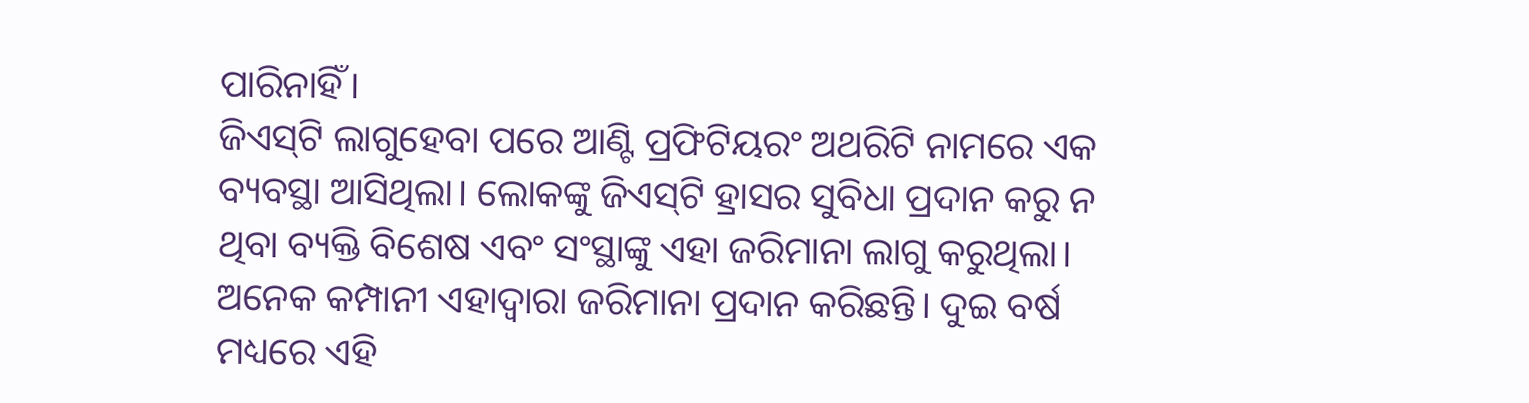ପାରିନାହିଁ।
ଜିଏସ୍‌ଟି ଲାଗୁହେବା ପରେ ଆଣ୍ଟି ପ୍ରଫିଟିୟରଂ ଅଥରିଟି ନାମରେ ଏକ ବ୍ୟବସ୍ଥା ଆସିଥିଲା। ଲୋକଙ୍କୁ ଜିଏସ୍‌ଟି ହ୍ରାସର ସୁବିଧା ପ୍ରଦାନ କରୁ ନ ଥିବା ବ୍ୟକ୍ତି ବିଶେଷ ଏବଂ ସଂସ୍ଥାଙ୍କୁ ଏହା ଜରିମାନା ଲାଗୁ କରୁଥିଲା। ଅନେକ କମ୍ପାନୀ ଏହାଦ୍ୱାରା ଜରିମାନା ପ୍ରଦାନ କରିଛନ୍ତି। ଦୁଇ ବର୍ଷ ମଧ୍ୟରେ ଏହି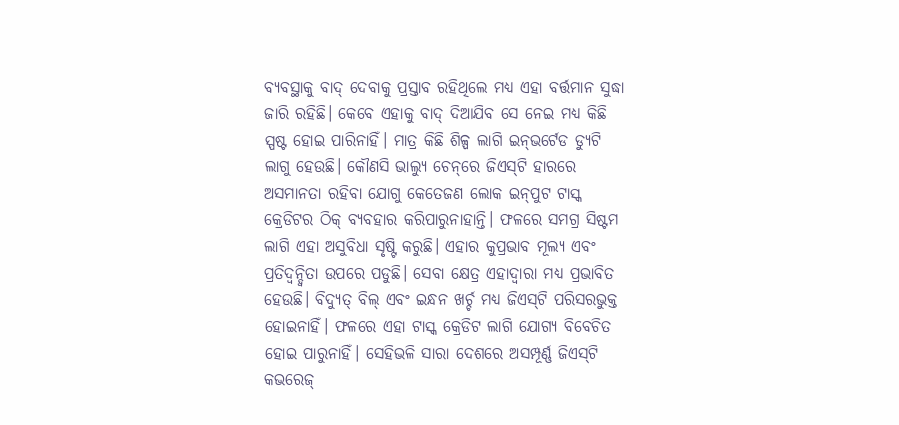ବ୍ୟବସ୍ଥାକୁ ବାଦ୍‌ ଦେବାକୁ ପ୍ରସ୍ତାବ ରହିଥିଲେ ମଧ୍ୟ ଏହା ବର୍ତ୍ତମାନ ସୁଦ୍ଧା ଜାରି ରହିଛି। କେବେ ଏହାକୁ ବାଦ୍‌ ଦିଆଯିବ ସେ ନେଇ ମଧ୍ୟ କିଛି ସ୍ପଷ୍ଟ ହୋଇ ପାରିନାହିଁ। ମାତ୍ର କିଛି ଶିଳ୍ପ ଲାଗି ଇନ୍‌ଭର୍ଟେଡ ଡ୍ୟୁଟି ଲାଗୁ ହେଉଛି। କୌଣସି ଭାଲ୍ୟୁ ଚେନ୍‌ରେ ଜିଏସ୍‌ଟି ହାରରେ ଅସମାନତା ରହିବା ଯୋଗୁ କେତେଜଣ ଲୋକ ଇନ୍‌ପୁଟ ଟାସ୍କ କ୍ରେଡିଟର ଠିକ୍‌ ବ୍ୟବହାର କରିପାରୁନାହାନ୍ତି। ଫଳରେ ସମଗ୍ର ସିଷ୍ଟମ ଲାଗି ଏହା ଅସୁବିଧା ସୃଷ୍ଟି କରୁଛି। ଏହାର କୁପ୍ରଭାବ ମୂଲ୍ୟ ଏବଂ ପ୍ରତିଦ୍ୱନ୍ଦ୍ୱିତା ଉପରେ ପଡୁଛି। ସେବା କ୍ଷେତ୍ର ଏହାଦ୍ୱାରା ମଧ୍ୟ ପ୍ରଭାବିତ ହେଉଛି। ବିଦ୍ୟୁତ୍‌ ବିଲ୍‌ ଏବଂ ଇନ୍ଧନ ଖର୍ଚ୍ଚ ମଧ୍ୟ ଜିଏସ୍‌ଟି ପରିସରଭୁକ୍ତ ହୋଇନାହିଁ। ଫଳରେ ଏହା ଟାସ୍କ କ୍ରେଡିଟ ଲାଗି ଯୋଗ୍ୟ ବିବେଚିତ ହୋଇ ପାରୁନାହିଁ। ସେହିଭଳି ସାରା ଦେଶରେ ଅସମ୍ପୂର୍ଣ୍ଣ ଜିଏସ୍‌ଟି କଭରେଜ୍‌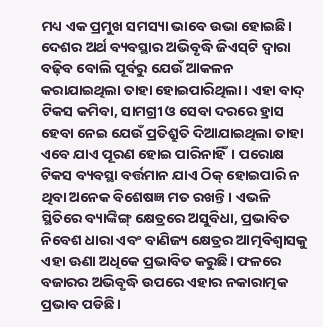ମଧ୍ୟ ଏକ ପ୍ରମୁଖ ସମସ୍ୟା ଭାବେ ଉଭା ହୋଇଛି।
ଦେଶର ଅର୍ଥ ବ୍ୟବସ୍ଥାର ଅଭିବୃଦ୍ଧି ଜିଏସ୍‌ଟି ଦ୍ୱାରା ବଢ଼ିବ ବୋଲି ପୂର୍ବରୁ ଯେଉଁ ଆକଳନ କରାଯାଇଥିଲା ତାହା ହୋଇପାରିଥିଲା। ଏହା ବାଦ୍‌ ଟିକସ କମିବା, ସାମଗ୍ରୀ ଓ ସେବା ଦରରେ ହ୍ରାସ ହେବା ନେଇ ଯେଉଁ ପ୍ରତିଶ୍ରୁତି ଦିଆଯାଇଥିଲା ତାହା ଏବେ ଯାଏ ପୂରଣ ହୋଇ ପାରିନାହିଁ। ପରୋକ୍ଷ ଟିକସ ବ୍ୟବସ୍ଥା ବର୍ତ୍ତମାନ ଯାଏ ଠିକ୍‌ ହୋଇପାରି ନ ଥିବା ଅନେକ ବିଶେଷଜ୍ଞ ମତ ରଖନ୍ତି। ଏଭଳି ସ୍ଥିତିରେ ବ୍ୟାଙ୍କିଙ୍ଗ୍‌ କ୍ଷେତ୍ରରେ ଅସୁବିଧା, ପ୍ରଭାବିତ ନିବେଶ ଧାରା ଏବଂ ବାଣିଜ୍ୟ କ୍ଷେତ୍ରର ଆତ୍ମବିଶ୍ୱାସକୁ ଏହା ଊଣା ଅଧିକେ ପ୍ରଭାବିତ କରୁଛି। ଫଳରେ ବଜାରର ଅଭିବୃଦ୍ଧି ଉପରେ ଏହାର ନକାରାତ୍ମକ ପ୍ରଭାବ ପଡିଛି।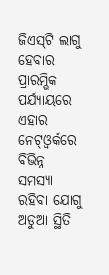ଜିଏସ୍‌ଟି ଲାଗୁ ହେବାର ପ୍ରାରମ୍ଭିକ ପର୍ଯ୍ୟାୟରେ ଏହାର ନେଟ୍‌ଓ୍ବର୍କରେ ବିଭିନ୍ନ ସମସ୍ୟା ରହିବା ଯୋଗୁ ଅଡୁଆ ସ୍ଥିତି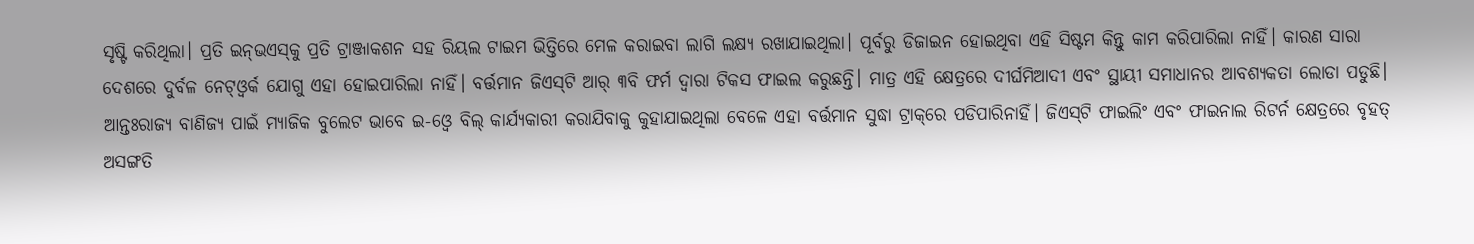ସୃଷ୍ଟି କରିଥିଲା। ପ୍ରତି ଇନ୍‌ଭଏସ୍‌କୁ ପ୍ରତି ଟ୍ରାଞ୍ଜାକଶନ ସହ ରିୟଲ ଟାଇମ ଭିତ୍ତିରେ ମେଳ କରାଇବା ଲାଗି ଲକ୍ଷ୍ୟ ରଖାଯାଇଥିଲା। ପୂର୍ବରୁ ଡିଜାଇନ ହୋଇଥିବା ଏହି ସିଷ୍ଟମ କିନ୍ତୁ କାମ କରିପାରିଲା ନାହିଁ। କାରଣ ସାରା ଦେଶରେ ଦୁର୍ବଳ ନେଟ୍‌ଓ୍ବର୍କ ଯୋଗୁ ଏହା ହୋଇପାରିଲା ନାହିଁ। ବର୍ତ୍ତମାନ ଜିଏସ୍‌ଟି ଆର୍‌ ୩ବି ଫର୍ମ ଦ୍ୱାରା ଟିକସ ଫାଇଲ କରୁଛନ୍ତି। ମାତ୍ର ଏହି କ୍ଷେତ୍ରରେ ଦୀର୍ଘମିଆଦୀ ଏବଂ ସ୍ଥାୟୀ ସମାଧାନର ଆବଶ୍ୟକତା ଲୋଡା ପଡୁଛି। ଆନ୍ତଃରାଜ୍ୟ ବାଣିଜ୍ୟ ପାଇଁ ମ୍ୟାଜିକ ବୁଲେଟ ଭାବେ ଇ-ଓ୍ବେ ବିଲ୍‌ କାର୍ଯ୍ୟକାରୀ କରାଯିବାକୁ କୁହାଯାଇଥିଲା ବେଳେ ଏହା ବର୍ତ୍ତମାନ ସୁଦ୍ଧା ଟ୍ରାକ୍‌ରେ ପଡିପାରିନାହିଁ। ଜିଏସ୍‌ଟି ଫାଇଲିଂ ଏବଂ ଫାଇନାଲ ରିଟର୍ନ କ୍ଷେତ୍ରରେ ବୃହତ୍‌ ଅସଙ୍ଗତି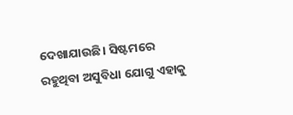ଦେଖାଯାଉଛି। ସିଷ୍ଟମରେ ରହୁଥିବା ଅସୁବିଧା ଯୋଗୁ ଏହାକୁ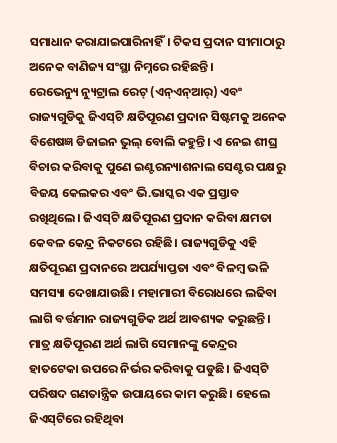ସମାଧାନ କରାଯାଇପାରିନାହିଁ। ଟିକସ ପ୍ରଦାନ ସୀମାଠାରୁ ଅନେକ ବାଣିଜ୍ୟ ସଂସ୍ଥା ନିମ୍ନରେ ରହିଛନ୍ତି।
ରେଭେନ୍ୟୁ ନ୍ୟୁଟ୍ରାଲ ରେଟ୍‌ (ଏନ୍‌ଏନ୍‌ଆର୍‌) ଏବଂ ରାଜ୍ୟଗୁଡିକୁ ଜିଏସ୍‌ଟି କ୍ଷତିପୂରଣ ପ୍ରଦାନ ସିଷ୍ଟମକୁ ଅନେକ ବିଶେଷଜ୍ଞ ଡିଜାଇନ ଭୁଲ୍‌ ବୋଲି କହୁନ୍ତି। ଏ ନେଇ ଶୀଘ୍ର ବିଚାର କରିବାକୁ ପୁଣେ ଇଣ୍ଟରନ୍ୟାଶନାଲ ସେଣ୍ଟର ପକ୍ଷରୁ ବିଜୟ କେଲକର ଏବଂ ଭି.ଭାସ୍କର ଏକ ପ୍ରସ୍ତାବ ରଖିଥିଲେ। ଜିଏସ୍‌ଟି କ୍ଷତିପୂରଣ ପ୍ରଦାନ କରିବା କ୍ଷମତା କେବଳ କେନ୍ଦ୍ର ନିକଟରେ ରହିଛି। ରାଜ୍ୟଗୁଡିକୁ ଏହି କ୍ଷତିପୂରଣ ପ୍ରଦାନରେ ଅପର୍ଯ୍ୟାପ୍ତତା ଏବଂ ବିଳମ୍ବ ଭଳି ସମସ୍ୟା ଦେଖାଯାଉଛି। ମହାମାରୀ ବିରୋଧରେ ଲଢିବା ଲାଗି ବର୍ତ୍ତମାନ ରାଜ୍ୟଗୁଡିକ ଅର୍ଥ ଆବଶ୍ୟକ କରୁଛନ୍ତି। ମାତ୍ର କ୍ଷତିପୂରଣ ଅର୍ଥ ଲାଗି ସେମାନଙ୍କୁ କେନ୍ଦ୍ରର ହାତଟେକା ଉପରେ ନିର୍ଭର କରିବାକୁ ପଡୁଛି। ଜିଏସ୍‌ଟି ପରିଷଦ ଗଣତାନ୍ତ୍ରିକ ଉପାୟରେ କାମ କରୁଛି। ହେଲେ ଜିଏସ୍‌ଟିରେ ରହିଥିବା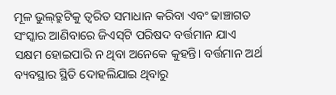ମୂଳ ଭୁଲ୍‌ତ୍ରୁଟିକୁ ତ୍ୱରିତ ସମାଧାନ କରିବା ଏବଂ ଢାଞ୍ଚାଗତ ସଂସ୍କାର ଆଣିବାରେ ଜିଏସ୍‌ଟି ପରିଷଦ ବର୍ତ୍ତମାନ ଯାଏ ସକ୍ଷମ ହୋଇପାରି ନ ଥିବା ଅନେକେ କୁହନ୍ତି। ବର୍ତ୍ତମାନ ଅର୍ଥ ବ୍ୟବସ୍ଥାର ସ୍ଥିତି ଦୋହଲିଯାଇ ଥିବାରୁ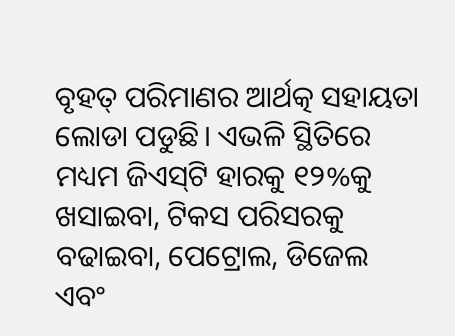ବୃହତ୍‌ ପରିମାଣର ଆର୍ଥତ୍କ ସହାୟତା ଲୋଡା ପଡୁଛି। ଏଭଳି ସ୍ଥିତିରେ ମଧ୍ୟମ ଜିଏସ୍‌ଟି ହାରକୁ ୧୨%କୁ ଖସାଇବା, ଟିକସ ପରିସରକୁ ବଢାଇବା, ପେଟ୍ରୋଲ, ଡିଜେଲ ଏବଂ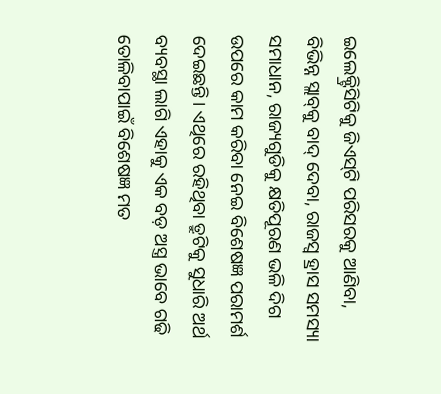ଇଲେକ୍ଟ୍ରିସିଟିକୁ ଜିଏସ୍‌ଟି ପରିସରକୁ ଆଣିବା, ବିଭିନ୍ନ ସ୍ଲାବ୍‌କୁ ବାଦ୍‌ ଦେବା, ରାଜସ୍ବ ହ୍ରାସ ସମସ୍ୟା ସମାଧାନ, ରାଜ୍ୟଗୁଡିକୁ କ୍ଷତିପୂରଣ ଭଳି ଦିଗ ଉପରେ କାମ କରିବା ନେଇ ବିଶେଷଜ୍ଞ ପରାମର୍ଶ ଦେଇଛନ୍ତି। ଏଥିରେ ରହିଥିବା ତ୍ରୁଟିକୁ ସୁଧାରି ଅର୍ଥ ବ୍ୟବସ୍ଥା ଲାଗି ଏହାକୁ ଏକ ବଡ଼ ଅସ୍ତ୍ର ଭାବେ ଗଢି ତୋଳିବାପାଇଁ ବିଶେଷଜ୍ଞ ମତ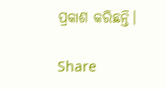ପ୍ରକାଶ କରିଛନ୍ତି।

Share